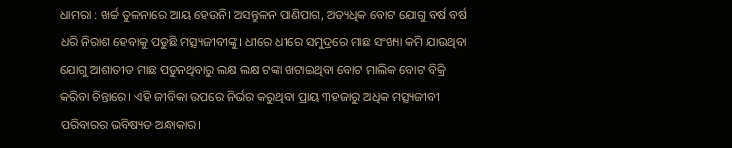ଧାମରା : ଖର୍ଚ୍ଚ ତୁଳନାରେ ଆୟ ହେଉନି। ଅସନ୍ତୁଳନ ପାଣିପାଗ, ଅତ୍ୟଧିକ ବୋଟ ଯୋଗୁ ବର୍ଷ ବର୍ଷ ଧରି ନିରାଶ ହେବାକୁ ପଡୁଛି ମତ୍ସ୍ୟଜୀବୀଙ୍କୁ। ଧୀରେ ଧୀରେ ସମୁଦ୍ରରେ ମାଛ ସଂଖ୍ୟା କମି ଯାଉଥିବା ଯୋଗୁ ଆଶାତୀତ ମାଛ ପଡୁନଥିବାରୁ ଲକ୍ଷ ଲକ୍ଷ ଟଙ୍କା ଖଟାଇଥିବା ବୋଟ ମାଲିକ ବୋଟ ବିକ୍ରି କରିବା ଚିନ୍ତାରେ। ଏହି ଜୀବିକା ଉପରେ ନିର୍ଭର କରୁଥିବା ପ୍ରାୟ ୩ହଜାରୁ ଅଧିକ ମତ୍ସ୍ୟଜୀବୀ ପରିବାରର ଭବିଷ୍ୟତ ଅନ୍ଧାକାର।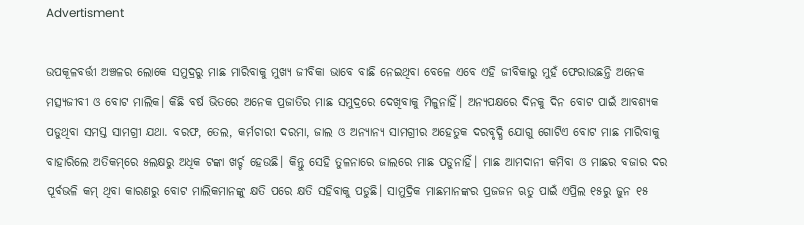Advertisment

ଉପକୂଳବର୍ତ୍ତୀ ଅଞ୍ଚଳର ଲୋକେ ସମୁଦ୍ରରୁ ମାଛ ମାରିବାକୁ ମୁଖ୍ୟ ଜୀବିକା ଭାବେ ବାଛି ନେଇଥିବା ବେଳେ ଏବେ ଏହି ଜୀବିକାରୁ ମୁହଁ ଫେରାଉଛନ୍ତି ଅନେକ ମତ୍ସ୍ୟଜୀବୀ ଓ ବୋଟ ମାଲିକ। କିଛି ବର୍ଷ ଭିତରେ ଅନେକ ପ୍ରଜାତିର ମାଛ ସମୁଦ୍ରରେ ଦେଖିବାକୁ ମିଳୁନାହିଁ। ଅନ୍ୟପକ୍ଷରେ ଦିନକୁ ଦିନ ବୋଟ ପାଇଁ ଆବଶ୍ୟକ ପଡୁଥିବା ସମସ୍ତ ସାମଗ୍ରୀ ଯଥା. ବରଫ, ତେଲ, କର୍ମଚାରୀ ଦରମା, ଜାଲ ଓ ଅନ୍ୟାନ୍ୟ ସାମଗ୍ରୀର ଅହେତୁକ ଦରବୃଦ୍ଧି ଯୋଗୁ ଗୋଟିଏ ବୋଟ ମାଛ ମାରିବାକୁ ବାହାରିଲେ ଅତିକମ୍‌ରେ ୫ଲକ୍ଷରୁ ଅଧିକ ଟଙ୍କା ଖର୍ଚ୍ଚ ହେଉଛି। କିନ୍ତୁ ସେହି ତୁଳନାରେ ଜାଲରେ ମାଛ ପଡୁନାହିଁ। ମାଛ ଆମଦାନୀ କମିବା ଓ ମାଛର ବଜାର ଦର ପୂର୍ବଭଳି କମ୍‌ ଥିବା କାରଣରୁ ବୋଟ ମାଲିକମାନଙ୍କୁ କ୍ଷତି ପରେ କ୍ଷତି ସହିବାକୁ ପଡୁଛି। ସାମୁଦ୍ରିକ ମାଛମାନଙ୍କର ପ୍ରଜଜନ ଋତୁ ପାଇଁ ଏପ୍ରିଲ ୧୫ରୁ ଜୁନ ୧୫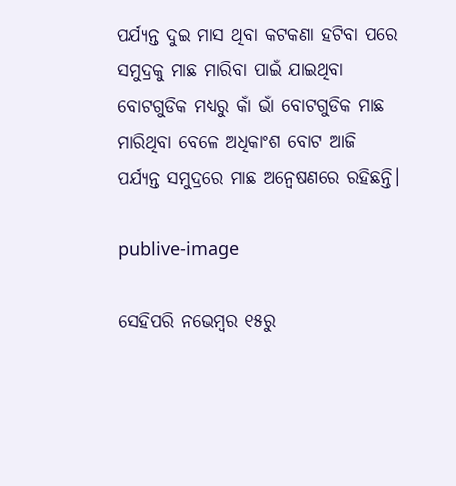ପର୍ଯ୍ୟନ୍ତ ଦୁଇ ମାସ ଥିବା କଟକଣା ହଟିବା ପରେ ସମୁଦ୍ରକୁ ମାଛ ମାରିବା ପାଇଁ ଯାଇଥିବା ବୋଟଗୁଡିକ ମଧ୍ୟରୁ କାଁ ଭାଁ ବୋଟଗୁଡିକ ମାଛ ମାରିଥିବା ବେଳେ ଅଧିକାଂଶ ବୋଟ ଆଜି ପର୍ଯ୍ୟନ୍ତ ସମୁଦ୍ରରେ ମାଛ ଅନ୍ବେଷଣରେ ରହିଛନ୍ତି।

publive-image

ସେହିପରି ନଭେମ୍ବର ୧୫ରୁ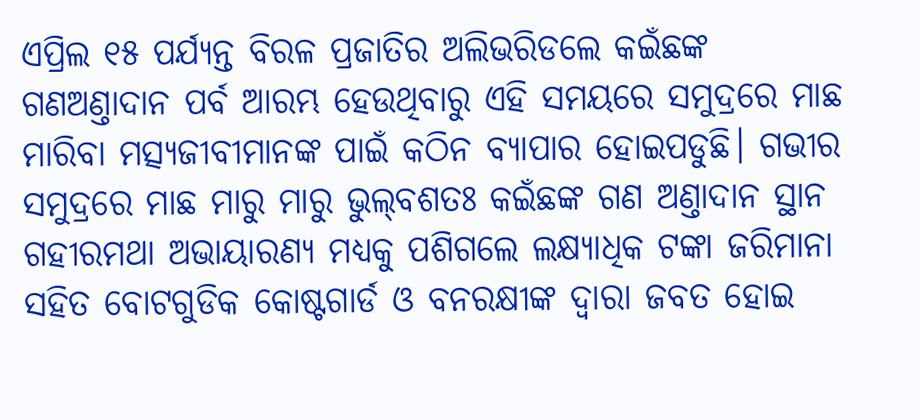ଏପ୍ରିଲ ୧୫ ପର୍ଯ୍ୟନ୍ତ ବିରଳ ପ୍ରଜାତିର ଅଲିଭରିଡଲେ କଇଁଛଙ୍କ ଗଣଅଣ୍ତାଦାନ ପର୍ବ ଆରମ୍ଭ ହେଉଥିବାରୁ ଏହି ସମୟରେ ସମୁଦ୍ରରେ ମାଛ ମାରିବା ମତ୍ସ୍ୟଜୀବୀମାନଙ୍କ ପାଇଁ କଠିନ ବ୍ୟାପାର ହୋଇପଡୁଛି। ଗଭୀର ସମୁଦ୍ରରେ ମାଛ ମାରୁ ମାରୁ ଭୁଲ୍‌ବଶତଃ କଇଁଛଙ୍କ ଗଣ ଅଣ୍ତାଦାନ ସ୍ଥାନ ଗହୀରମଥା ଅଭାୟାରଣ୍ୟ ମଧ୍ୟକୁ ପଶିଗଲେ ଲକ୍ଷ୍ୟାଧିକ ଟଙ୍କା ଜରିମାନା ସହିତ ବୋଟଗୁଡିକ କୋଷ୍ଟଗାର୍ଡ ଓ ବନରକ୍ଷୀଙ୍କ ଦ୍ବାରା ଜବତ ହୋଇ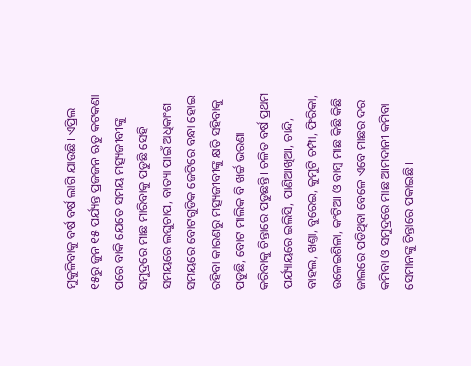ମୁକୁଳିବାକୁ ବର୍ଷ ବର୍ଷ ଲାଗି ଯାଉଛି। ଏପ୍ରିଲ ୧୫ରୁ ଜୁନ ୧୫ ପର୍ଯ୍ୟନ୍ତ ପ୍ରଜଜନ ଋତୁ କଟକଣା ପରେ ବାକି ‌ଯେତେ ସମୟ ମତ୍ସ୍ୟଜୀବୀଙ୍କୁ ସମୁଦ୍ରରେ ମାଛ ମାରିବାକୁ ପଡୁଛି ସେହି ସମୟରେ ଲଘୁଚାପ, ବାତ୍ୟା ପାଇଁ ଅଧିକାଂଶ ସମୟରେ ବୋଟଗୁଡିକ ଜେଟିରେ ବନ୍ଧା ହୋଇ ରହିବା କାରଣରୁ ମତ୍ସ୍ୟଜୀବୀଙ୍କୁ କ୍ଷତି ସହିବାକୁ ପଡୁଛି, ବୋଟ ମାଲିକ ବି ଖର୍ଚ୍ଚ ଭରଣା କରିବାକୁ ଚିନ୍ତାରେ ପଡୁଛନ୍ତି। ଚଳିତ ବର୍ଷ ପ୍ରଥମ ପର୍ଯ୍ୟାୟରେ ଇଲିସି, ପାଣିଆଖିଆ, ଚାନ୍ଦି, ବାହଲ, ଖଣ୍ତା, ବୁରେଇ, କୁମୁଟି ଚମ୍ପା, ଫିରିକା, ଉଳେଇଶିଳା, କଂଟିଆ ଓ ବାମ୍ବ ମାଛ କିଛି କିଛି ଜାଲରେ ପଡିଥିବା ବେଳେ ଏବେ ମାଛର ଦର କମିବା ଓ ସମୁଦ୍ରରେ ମାଛ ଆମଦାନୀ କମିବା ସେମାନଙ୍କୁ ଚିନ୍ତାରେ ପକାଇଛି।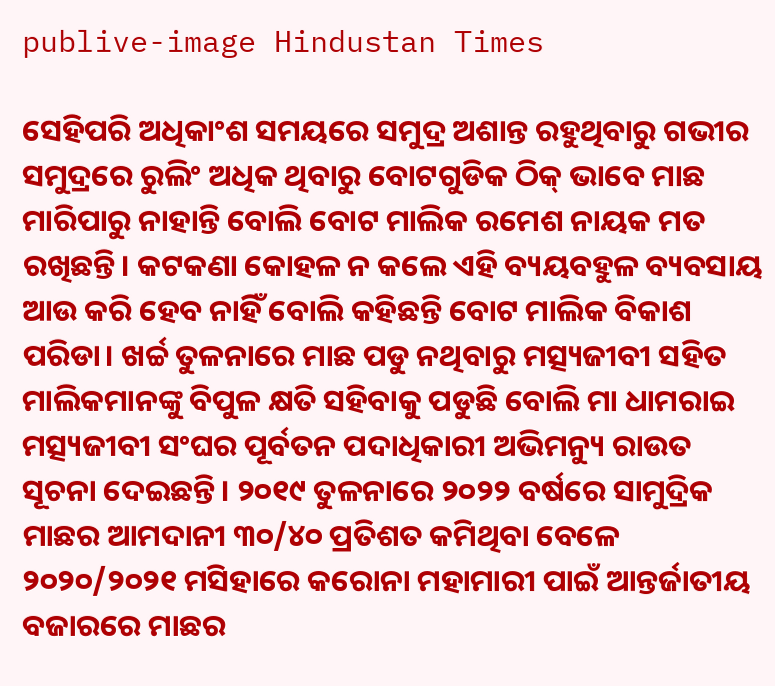publive-image Hindustan Times

ସେହିପରି ଅଧିକାଂଶ ସମୟରେ ସମୁଦ୍ର ଅଶାନ୍ତ ରହୁଥିବାରୁ ଗଭୀର ସମୁଦ୍ରରେ ରୁଲିଂ ଅଧିକ ଥିବାରୁ ବୋଟଗୁଡିକ ଠିକ୍ ଭାବେ ମାଛ ମାରିପାରୁ ନାହାନ୍ତି ବୋଲି ବୋଟ ମାଲିକ ରମେଶ ନାୟକ ମତ ରଖିଛନ୍ତି। କଟକଣା କୋହଳ ନ କଲେ ଏହି ବ୍ୟୟବହୁଳ ବ୍ୟବସାୟ ଆଉ କରି ହେବ ନାହିଁ ବୋଲି କହିଛନ୍ତି ବୋଟ ମାଲିକ ବିକାଶ ପରିଡା। ଖର୍ଚ୍ଚ ତୁଳନାରେ ମାଛ ପଡୁ ନଥିବାରୁ ମତ୍ସ୍ୟଜୀବୀ ସହିତ ମାଲିକମାନଙ୍କୁ ବିପୁଳ କ୍ଷତି ସହିବାକୁ ପଡୁଛି ବୋଲି ମା ଧାମରାଇ ମତ୍ସ୍ୟଜୀବୀ ସଂଘର ପୂର୍ବତନ ପଦାଧିକାରୀ ଅଭିମନ୍ୟୁ ରାଉତ ସୂଚନା ଦେଇଛନ୍ତି। ୨୦୧୯ ତୁଳନାରେ ୨୦୨୨ ବର୍ଷରେ ସାମୁଦ୍ରିକ ମାଛର ଆମଦାନୀ ୩୦/୪୦ ପ୍ରତିଶତ କମିଥିବା ବେଳେ ୨୦୨୦/୨୦୨୧ ମସିହାରେ କରୋନା ମହାମାରୀ ପାଇଁ ଆନ୍ତର୍ଜାତୀୟ ବଜାରରେ ମାଛର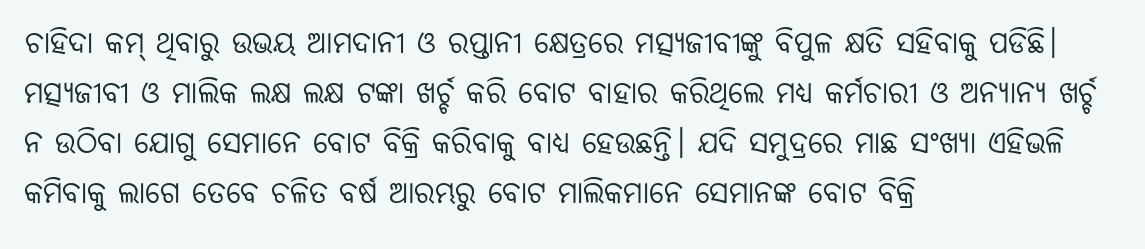ଚାହିଦା କମ‌୍ ଥିବାରୁ ଉଭୟ ଆମଦାନୀ ଓ ରପ୍ତାନୀ କ୍ଷେତ୍ରରେ ମତ୍ସ୍ୟଜୀବୀଙ୍କୁ ବିପୁଳ କ୍ଷତି ସହିବାକୁ ପଡିଛି। ମତ୍ସ୍ୟଜୀବୀ ଓ ମାଲିକ ଲକ୍ଷ ଲକ୍ଷ ଟଙ୍କା ଖର୍ଚ୍ଚ କରି ବୋଟ ବାହାର କରିଥିଲେ ମଧ୍ୟ କର୍ମଚାରୀ ଓ ଅନ୍ୟାନ୍ୟ ଖର୍ଚ୍ଚ ନ ଉଠିବା ଯୋଗୁ ସେମାନେ ବୋଟ ବିକ୍ରି କରିବାକୁ ବାଧ୍ୟ ହେଉଛନ୍ତି। ଯଦି ସମୁଦ୍ରରେ ମାଛ ସଂଖ୍ୟା ଏହିଭଳି କମିବାକୁ ଲାଗେ ତେବେ ଚଳିତ ବର୍ଷ ଆରମ୍ଭରୁ ବୋଟ ମାଲିକମାନେ ସେମାନଙ୍କ ବୋଟ ବିକ୍ରି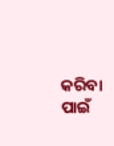କରିବା ପାଇଁ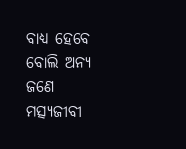ବାଧ୍ୟ ହେବେ ବୋଲି ଅନ୍ୟ ଜଣେ ମତ୍ସ୍ୟଜୀବୀ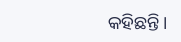କହିଛନ୍ତି।